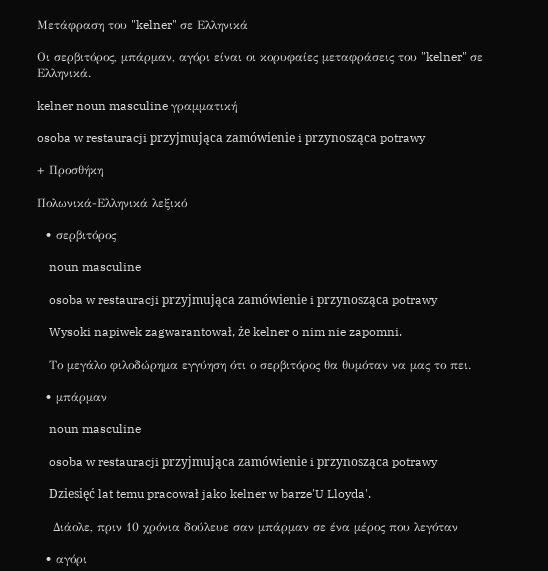Μετάφραση του "kelner" σε Ελληνικά

Οι σερβιτόρος, μπάρμαν, αγόρι είναι οι κορυφαίες μεταφράσεις του "kelner" σε Ελληνικά.

kelner noun masculine γραμματική

osoba w restauracji przyjmująca zamówienie i przynosząca potrawy

+ Προσθήκη

Πολωνικά-Ελληνικά λεξικό

  • σερβιτόρος

    noun masculine

    osoba w restauracji przyjmująca zamówienie i przynosząca potrawy

    Wysoki napiwek zagwarantował, że kelner o nim nie zapomni.

    Tο μεγάλο φιλοδώρημα εγγύηση ότι ο σερβιτόρος θα θυμόταν να μας το πει.

  • μπάρμαν

    noun masculine

    osoba w restauracji przyjmująca zamówienie i przynosząca potrawy

    Dziesięć lat temu pracował jako kelner w barze'U Lloyda'.

    Διάολε, πριν 10 χρόνια δούλευε σαν μπάρμαν σε ένα μέρος που λεγόταν

  • αγόρι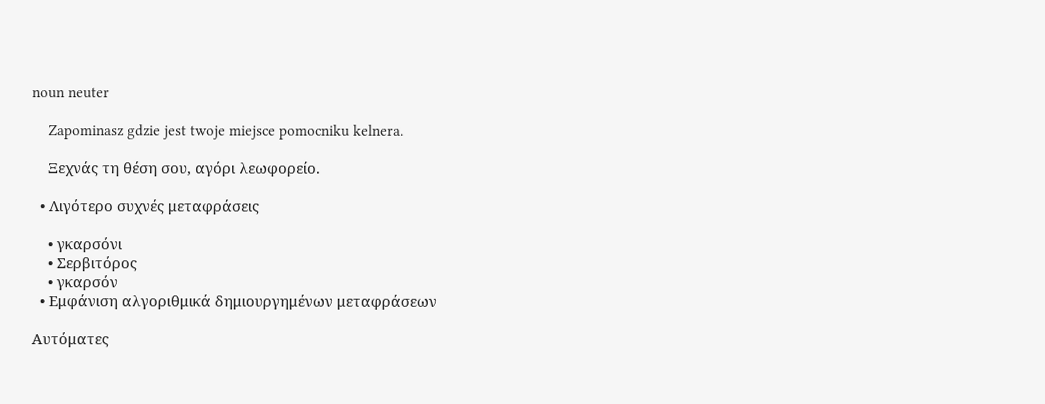noun neuter

    Zapominasz gdzie jest twoje miejsce pomocniku kelnera.

    Ξεχνάς τη θέση σου, αγόρι λεωφορείο.

  • Λιγότερο συχνές μεταφράσεις

    • γκαρσόνι
    • Σερβιτόρος
    • γκαρσόν
  • Εμφάνιση αλγοριθμικά δημιουργημένων μεταφράσεων

Αυτόματες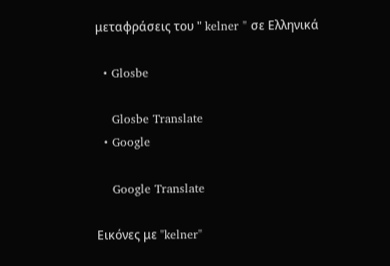μεταφράσεις του " kelner " σε Ελληνικά

  • Glosbe

    Glosbe Translate
  • Google

    Google Translate

Εικόνες με "kelner"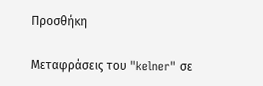Προσθήκη

Μεταφράσεις του "kelner" σε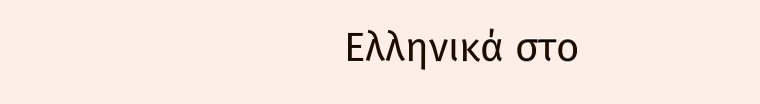Ελληνικά στο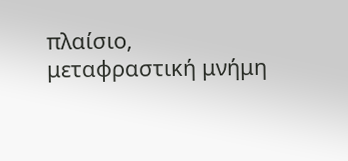πλαίσιο, μεταφραστική μνήμη